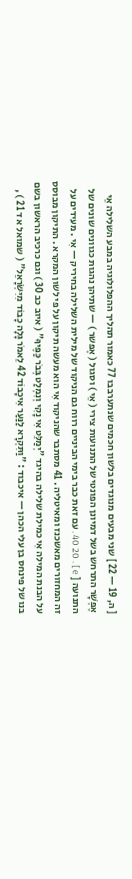[ ה, 19 — 22 ] שני מבעים מנוגדים בלשון חכמים שנתערבבו 77 כאמור תהליך ההפלולוגיה במבע השלילה אֵי אֶפְשָׁר התרחש בשל דמיונן הפונטי של התנועות צירי ( אֵי ) וסגול ( אֶפשר ) — שתיהן נהגות כגוונים שונים של התנועה [ e ] . 40 20 . עם זאת כבר בימי הביניים רווח גם הניקוד של מילית השלילה בחיריק — אִי . מעידים על זה המחזורים מאשכנז ומאיטליה . 41 מסתבר שהניקוד אִי הוא מעשה תיקון על פי לשון המקרא . התיקון מבוסס על הבנת המילה אִי כמילת שלילה בהיגד "יְמַלֵּט אִי נָקִי וְנִמְלַט בְּבֹר כַּפֶּיךָ" ( איוב כב 30 ) וגם כרכיב הראשון בשם בנו של פינחס בן עלי הכהן — איכבוד : "וַתִּקְרָא לַנַּעַר אִיכָבוֹד 42 לֵאמֹר גָּלָה כָבוֹד מִיִּשְׂרָאֵל" ( שמואל א ד 21 ) ,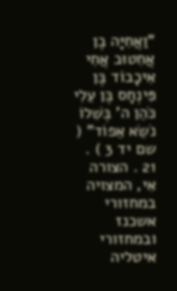"וַאֲחִיָּה בֶן אֲחִטוּב אֲחִי אִיכָבוֹד בֶּן פִּינְחָס בֶּן עֵלִי כֹּהֵן ה' בְּשִׁלוֹ נֹשֵׂא אֵפוֹד" ( שם יד 3 ) . 21 . הצורה אִי, המצויה במחזורי אשכנז ובמחזורי איטליה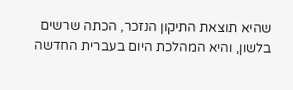שהיא תוצאת התיקון הנזכר, הכתה שרשים בלשון, והיא המהלכת היום בעברית החדשה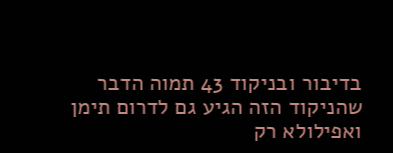בדיבור ובניקוד 43 תמוה הדבר שהניקוד הזה הגיע גם לדרום תימן ואפילולא רק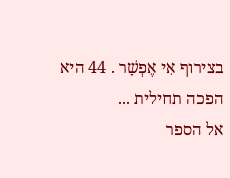בצירוף אִי אֶפְשָׁר . 44 היא הפכה תחילית ...
אל הספר